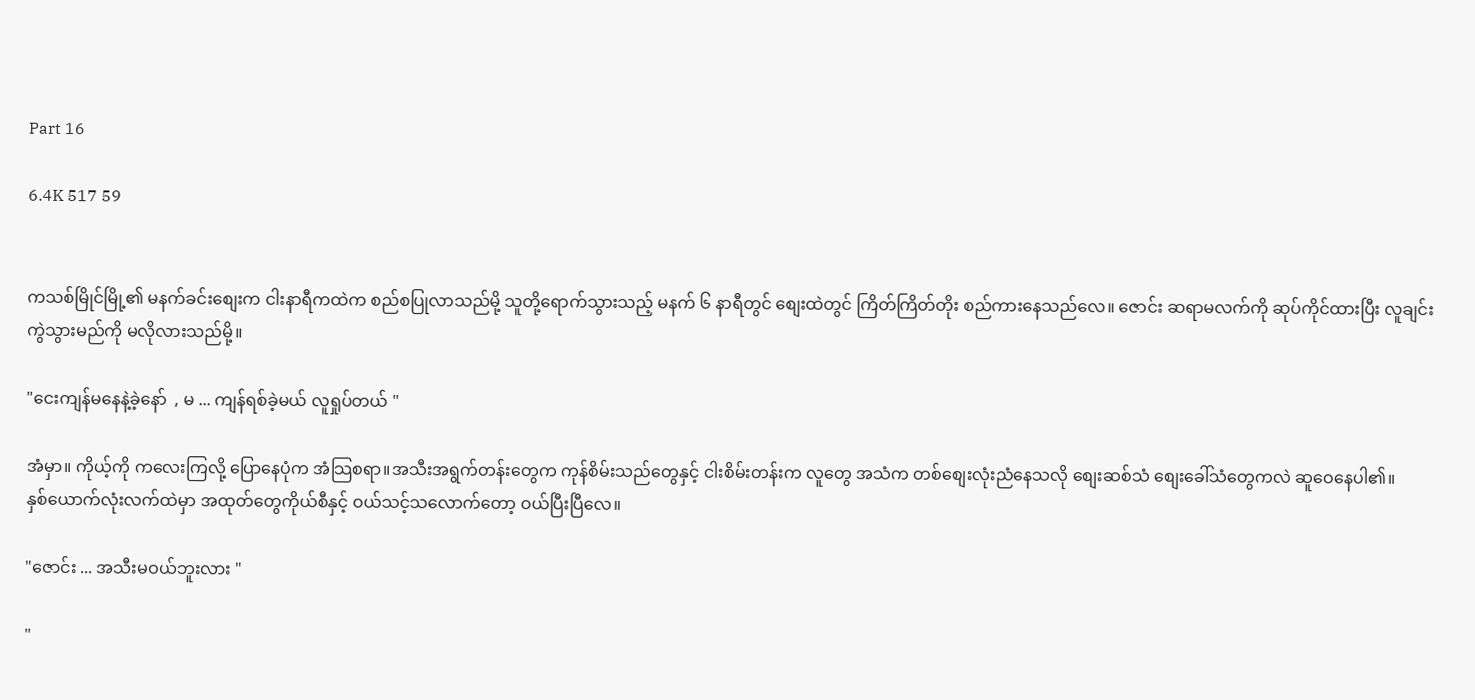Part 16

6.4K 517 59


ကသစ်မြိုင်မြို့၏ မနက်ခင်းစျေးက ငါးနာရီကထဲက စည်စပြုလာသည်မို့ သူတို့ရောက်သွားသည့် မနက် ၆ နာရီတွင် စျေးထဲတွင် ကြိတ်ကြိတ်တိုး စည်ကားနေသည်လေ။ ဇောင်း ဆရာမလက်ကို ဆုပ်ကိုင်ထားပြီး လူချင်းကွဲသွားမည်ကို မလိုလားသည်မို့။

"ငေးကျန်မနေနဲ့ခဲ့နော်  , မ ... ကျန်ရစ်ခဲ့မယ် လူရှုပ်တယ် "

အံမှာ။ ကိုယ့်ကို ကလေးကြလို့ ပြောနေပုံက အံသြစရာ။အသီးအရွက်တန်းတွေက ကုန်စိမ်းသည်တွေနှင့် ငါးစိမ်းတန်းက လူတွေ အသံက တစ်စျေးလုံးညံနေသလို စျေးဆစ်သံ စျေးခေါ်သံတွေကလဲ ဆူဝေနေပါ၏။
နှစ်ယောက်လုံးလက်ထဲမှာ အထုတ်တွေကိုယ်စီနှင့် ဝယ်သင့်သလောက်တော့ ဝယ်ပြီးပြီလေ။

"ဇောင်း ... အသီးမဝယ်ဘူးလား "

"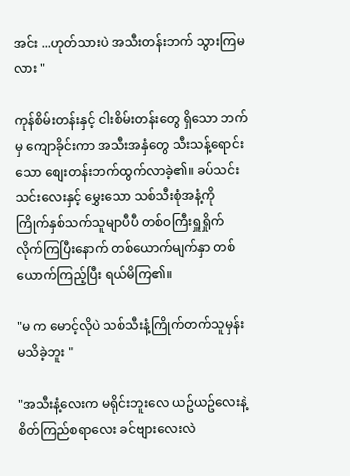အင်း ...ဟုတ်သားပဲ အသီးတန်းဘက် သွားကြမလား "

ကုန်စိမ်းတန်းနှင့် ငါးစိမ်းတန်းတွေ ရှိသော ဘက်မှ ကျောခိုင်းကာ အသီးအနှံတွေ သီးသန့်ရောင်းသော စျေးတန်းဘက်ထွက်လာခဲ့၏။ ခပ်သင်းသင်းလေးနှင့် မွှေးသော သစ်သီးစုံအနံ့ကို ကြိုက်နှစ်သက်သူမျာပီပီ တစ်ဝကြီးရှူရှိုက်လိုက်ကြပြီးနောက် တစ်ယောက်မျက်နှာ တစ်ယောက်ကြည့်ပြီး ရယ်မိကြ၏။

"မ က မောင့်လိုပဲ သစ်သီးနံ့ကြိုက်တက်သူမှန်းမသိခဲ့ဘူး "

"အသီးနံ့လေးက မရိုင်းဘူးလေ ယဥ်ယဥ်လေးနဲ့ စိတ်ကြည်စရာလေး ခင်ဗျားလေးလဲ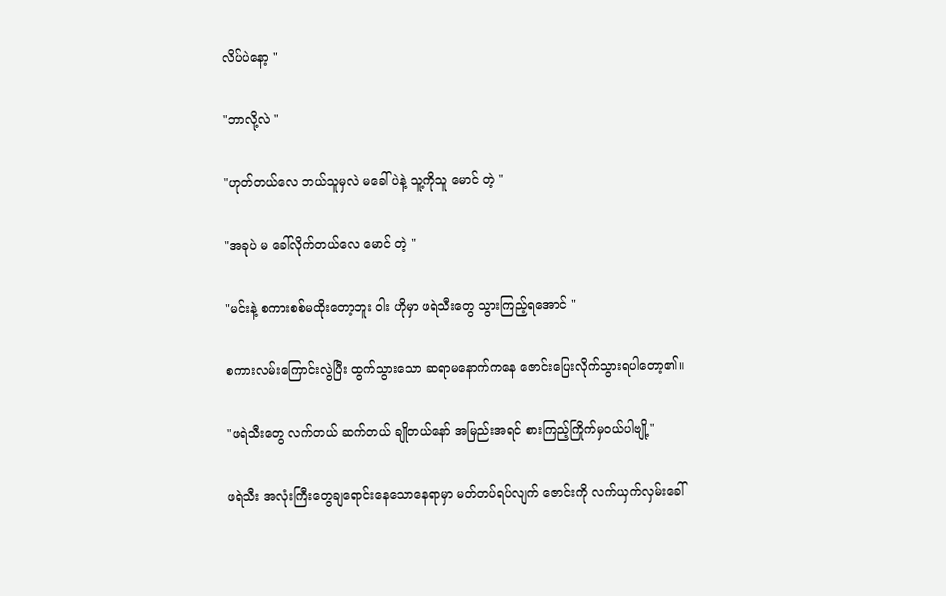လိပ်ပဲနော့ "

"ဘာလို့လဲ "

"ဟုတ်တယ်လေ ဘယ်သူမှလဲ မခေါ်ပဲနဲ့ သူ့ကိုသူ မောင် တဲ့ "

"အခုပဲ မ ခေါ်လိုက်တယ်လေ မောင် တဲ့ "

"မင်းနဲ့ စကားစစ်မထိုးတော့ဘူး ဝါး ဟိုမှာ ဖရဲသီးတွေ သွားကြည့်ရအောင် "

စကားလမ်းကြောင်းလွဲပြီး ထွက်သွားသော ဆရာမနောက်ကနေ ဇောင်းပြေးလိုက်သွားရပါတော့၏။

"ဖရဲသီးတွေ လက်တယ် ဆက်တယ် ချိုတယ်နော် အမြည်းအရင် စားကြည့်ကြိုက်မှဝယ်ပါဗျို့"

ဖရဲသီး အလုံးကြီးတွေချရောင်းနေသောနေရာမှာ မတ်တပ်ရပ်လျက် ဇောင်းကို လက်ယှက်လှမ်းခေါ်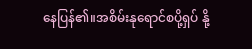နေပြန်၏။အစိမ်းနုရောင်စပို့ရှပ် နို့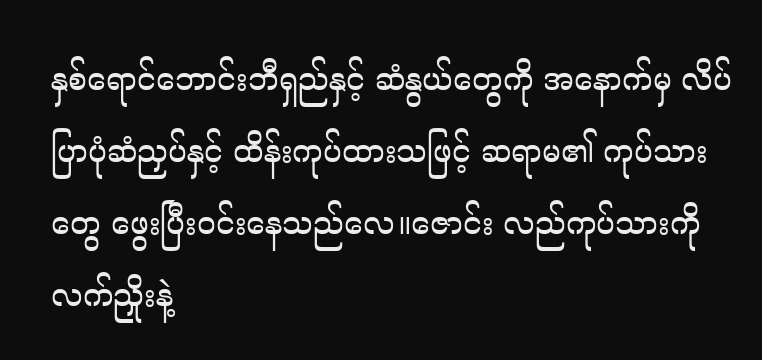နှစ်ရောင်ဘောင်းဘီရှည်နှင့် ဆံနွယ်တွေကို အနောက်မှ လိပ်ပြာပုံဆံညှပ်နှင့် ထိန်းကုပ်ထားသဖြင့် ဆရာမ၏ ကုပ်သားတွေ ဖွေးပြီးဝင်းနေသည်လေ။ဇောင်း လည်ကုပ်သားကို လက်ညှိုးနဲ့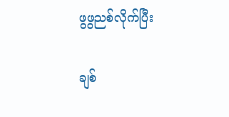ဖွဖွညစ်လိုက်ပြီး

ချစ်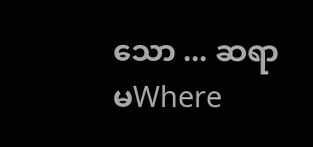သော ... ဆရာမWhere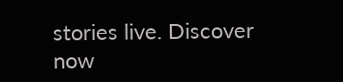stories live. Discover now